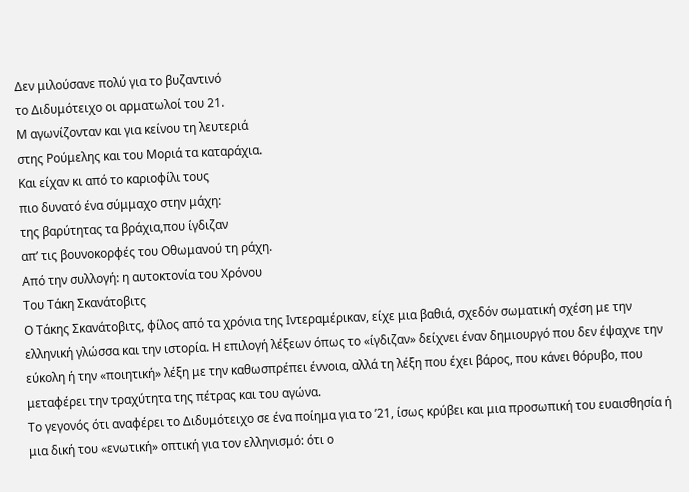Δεν μιλούσανε πολύ για το βυζαντινό
το Διδυμότειχο οι αρματωλοί του 21.
Μ αγωνίζονταν και για κείνου τη λευτεριά
στης Ρούμελης και του Μοριά τα καταράχια.
Και είχαν κι από το καριοφίλι τους
πιο δυνατό ένα σύμμαχο στην μάχη:
της βαρύτητας τα βράχια,που ίγδιζαν
απ’ τις βουνοκορφές του Οθωμανού τη ράχη.
Από την συλλογή: η αυτοκτονία του Χρόνου
Του Τάκη Σκανάτοβιτς
Ο Τάκης Σκανάτοβιτς, φίλος από τα χρόνια της Ιντεραμέρικαν, είχε μια βαθιά, σχεδόν σωματική σχέση με την ελληνική γλώσσα και την ιστορία. Η επιλογή λέξεων όπως το «ίγδιζαν» δείχνει έναν δημιουργό που δεν έψαχνε την εύκολη ή την «ποιητική» λέξη με την καθωσπρέπει έννοια, αλλά τη λέξη που έχει βάρος, που κάνει θόρυβο, που μεταφέρει την τραχύτητα της πέτρας και του αγώνα.
Το γεγονός ότι αναφέρει το Διδυμότειχο σε ένα ποίημα για το ’21, ίσως κρύβει και μια προσωπική του ευαισθησία ή μια δική του «ενωτική» οπτική για τον ελληνισμό: ότι ο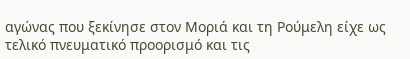αγώνας που ξεκίνησε στον Μοριά και τη Ρούμελη είχε ως τελικό πνευματικό προορισμό και τις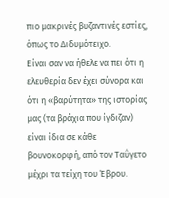πιο μακρινές βυζαντινές εστίες, όπως το Διδυμότειχο.
Είναι σαν να ήθελε να πει ότι η ελευθερία δεν έχει σύνορα και ότι η «βαρύτητα» της ιστορίας μας (τα βράχια που ίγδιζαν) είναι ίδια σε κάθε βουνοκορφή, από τον Ταΰγετο μέχρι τα τείχη του Έβρου.